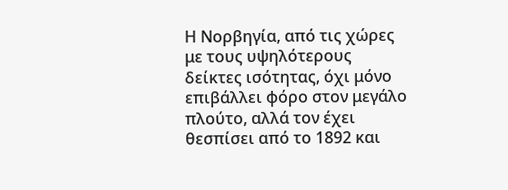Η Νορβηγία, από τις χώρες με τους υψηλότερους δείκτες ισότητας, όχι μόνο επιβάλλει φόρο στον μεγάλο πλούτο, αλλά τον έχει θεσπίσει από το 1892 και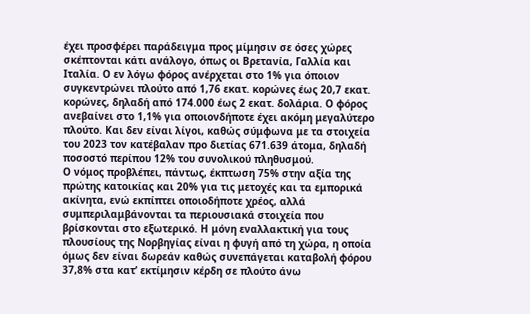έχει προσφέρει παράδειγμα προς μίμησιν σε όσες χώρες σκέπτονται κάτι ανάλογο, όπως οι Βρετανία, Γαλλία και Ιταλία. Ο εν λόγω φόρος ανέρχεται στο 1% για όποιον συγκεντρώνει πλούτο από 1,76 εκατ. κορώνες έως 20,7 εκατ. κορώνες, δηλαδή από 174.000 έως 2 εκατ. δολάρια. Ο φόρος ανεβαίνει στο 1,1% για οποιονδήποτε έχει ακόμη μεγαλύτερο πλούτο. Και δεν είναι λίγοι, καθώς σύμφωνα με τα στοιχεία του 2023 τον κατέβαλαν προ διετίας 671.639 άτομα, δηλαδή ποσοστό περίπου 12% του συνολικού πληθυσμού.
Ο νόμος προβλέπει, πάντως, έκπτωση 75% στην αξία της πρώτης κατοικίας και 20% για τις μετοχές και τα εμπορικά ακίνητα, ενώ εκπίπτει οποιοδήποτε χρέος, αλλά συμπεριλαμβάνονται τα περιουσιακά στοιχεία που βρίσκονται στο εξωτερικό. Η μόνη εναλλακτική για τους πλουσίους της Νορβηγίας είναι η φυγή από τη χώρα, η οποία όμως δεν είναι δωρεάν καθώς συνεπάγεται καταβολή φόρου 37,8% στα κατ’ εκτίμησιν κέρδη σε πλούτο άνω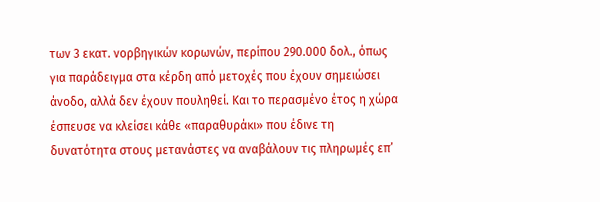των 3 εκατ. νορβηγικών κορωνών, περίπου 290.000 δολ., όπως για παράδειγμα στα κέρδη από μετοχές που έχουν σημειώσει άνοδο, αλλά δεν έχουν πουληθεί. Και το περασμένο έτος η χώρα έσπευσε να κλείσει κάθε «παραθυράκι» που έδινε τη δυνατότητα στους μετανάστες να αναβάλουν τις πληρωμές επ’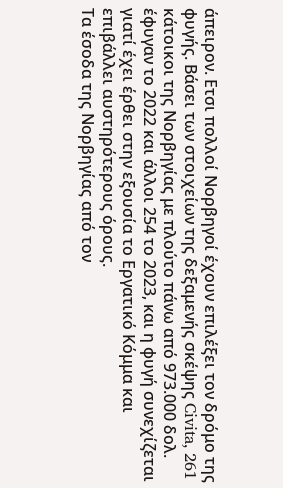άπειρον. Ετσι πολλοί Νορβηγοί έχουν επιλέξει τον δρόμο της φυγής. Βάσει των στοιχείων της δεξαμενής σκέψης Civita, 261 κάτοικοι της Νορβηγίας με πλούτο πάνω από 973.000 δολ. έφυγαν το 2022 και άλλοι 254 το 2023, και η φυγή συνεχίζεται γιατί έχει έρθει στην εξουσία το Εργατικό Κόμμα και επιβάλλει αυστηρότερους όρους.
Τα έσοδα της Νορβηγίας από τον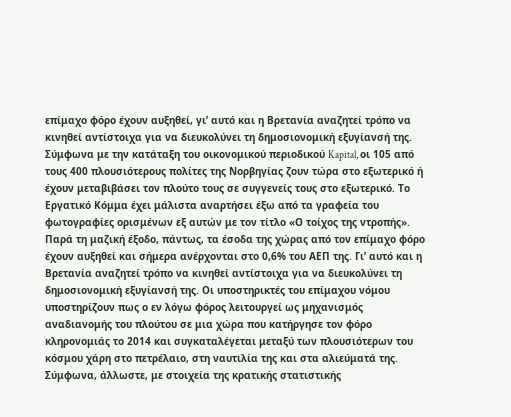επίμαχο φόρο έχουν αυξηθεί, γι’ αυτό και η Βρετανία αναζητεί τρόπο να κινηθεί αντίστοιχα για να διευκολύνει τη δημοσιονομική εξυγίανσή της.
Σύμφωνα με την κατάταξη του οικονομικού περιοδικού Kapital, οι 105 από τους 400 πλουσιότερους πολίτες της Νορβηγίας ζουν τώρα στο εξωτερικό ή έχουν μεταβιβάσει τον πλούτο τους σε συγγενείς τους στο εξωτερικό. Το Εργατικό Κόμμα έχει μάλιστα αναρτήσει έξω από τα γραφεία του φωτογραφίες ορισμένων εξ αυτών με τον τίτλο «Ο τοίχος της ντροπής». Παρά τη μαζική έξοδο, πάντως, τα έσοδα της χώρας από τον επίμαχο φόρο έχουν αυξηθεί και σήμερα ανέρχονται στο 0,6% του ΑΕΠ της. Γι’ αυτό και η Βρετανία αναζητεί τρόπο να κινηθεί αντίστοιχα για να διευκολύνει τη δημοσιονομική εξυγίανσή της. Οι υποστηρικτές του επίμαχου νόμου υποστηρίζουν πως ο εν λόγω φόρος λειτουργεί ως μηχανισμός αναδιανομής του πλούτου σε μια χώρα που κατήργησε τον φόρο κληρονομιάς το 2014 και συγκαταλέγεται μεταξύ των πλουσιότερων του κόσμου χάρη στο πετρέλαιο, στη ναυτιλία της και στα αλιεύματά της. Σύμφωνα, άλλωστε, με στοιχεία της κρατικής στατιστικής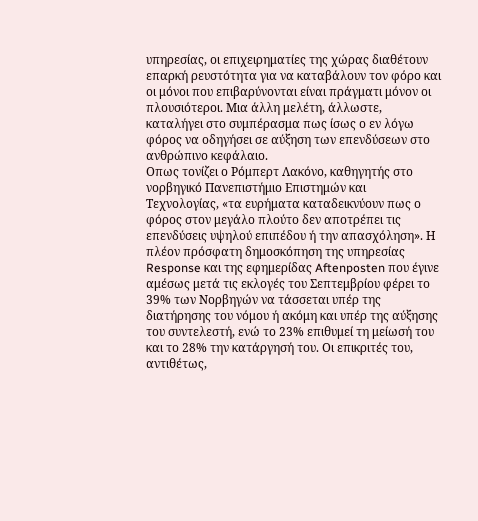υπηρεσίας, οι επιχειρηματίες της χώρας διαθέτουν επαρκή ρευστότητα για να καταβάλουν τον φόρο και οι μόνοι που επιβαρύνονται είναι πράγματι μόνον οι πλουσιότεροι. Μια άλλη μελέτη, άλλωστε, καταλήγει στο συμπέρασμα πως ίσως ο εν λόγω φόρος να οδηγήσει σε αύξηση των επενδύσεων στο ανθρώπινο κεφάλαιο.
Οπως τονίζει ο Ρόμπερτ Λακόνο, καθηγητής στο νορβηγικό Πανεπιστήμιο Επιστημών και Τεχνολογίας, «τα ευρήματα καταδεικνύουν πως ο φόρος στον μεγάλο πλούτο δεν αποτρέπει τις επενδύσεις υψηλού επιπέδου ή την απασχόληση». Η πλέον πρόσφατη δημοσκόπηση της υπηρεσίας Response και της εφημερίδας Aftenposten που έγινε αμέσως μετά τις εκλογές του Σεπτεμβρίου φέρει το 39% των Νορβηγών να τάσσεται υπέρ της διατήρησης του νόμου ή ακόμη και υπέρ της αύξησης του συντελεστή, ενώ το 23% επιθυμεί τη μείωσή του και το 28% την κατάργησή του. Οι επικριτές του, αντιθέτως,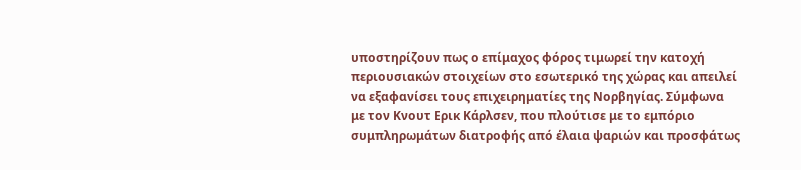υποστηρίζουν πως ο επίμαχος φόρος τιμωρεί την κατοχή περιουσιακών στοιχείων στο εσωτερικό της χώρας και απειλεί να εξαφανίσει τους επιχειρηματίες της Νορβηγίας. Σύμφωνα με τον Κνουτ Ερικ Κάρλσεν, που πλούτισε με το εμπόριο συμπληρωμάτων διατροφής από έλαια ψαριών και προσφάτως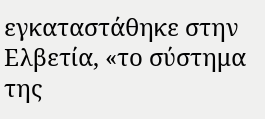εγκαταστάθηκε στην Ελβετία, «το σύστημα της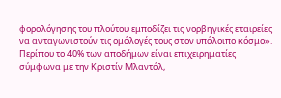φορολόγησης του πλούτου εμποδίζει τις νορβηγικές εταιρείες να ανταγωνιστούν τις ομόλογές τους στον υπόλοιπο κόσμο». Περίπου το 40% των αποδήμων είναι επιχειρηματίες σύμφωνα με την Κριστίν Μλαντόλ,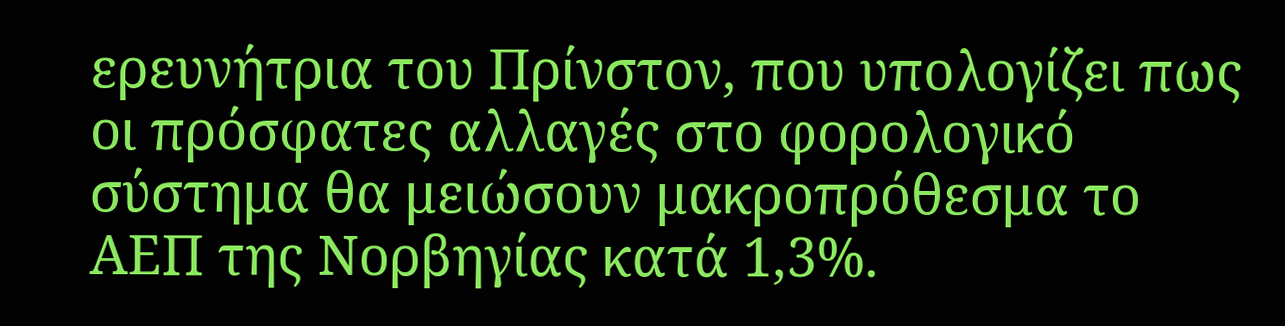ερευνήτρια του Πρίνστον, που υπολογίζει πως οι πρόσφατες αλλαγές στο φορολογικό σύστημα θα μειώσουν μακροπρόθεσμα το ΑΕΠ της Νορβηγίας κατά 1,3%.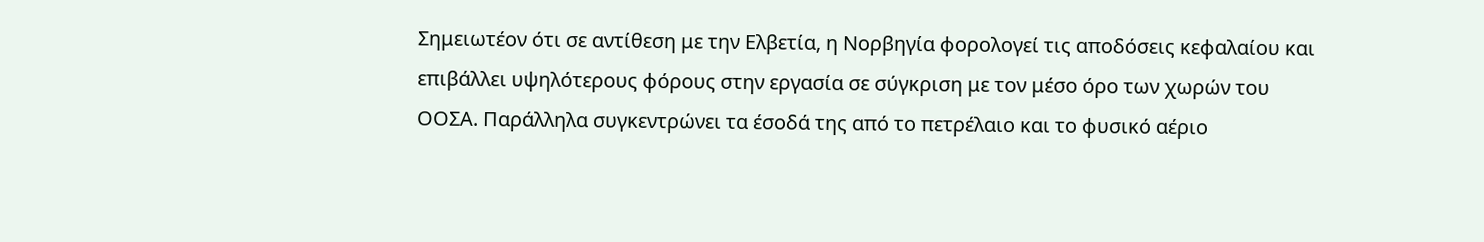Σημειωτέον ότι σε αντίθεση με την Ελβετία, η Νορβηγία φορολογεί τις αποδόσεις κεφαλαίου και επιβάλλει υψηλότερους φόρους στην εργασία σε σύγκριση με τον μέσο όρο των χωρών του ΟΟΣΑ. Παράλληλα συγκεντρώνει τα έσοδά της από το πετρέλαιο και το φυσικό αέριο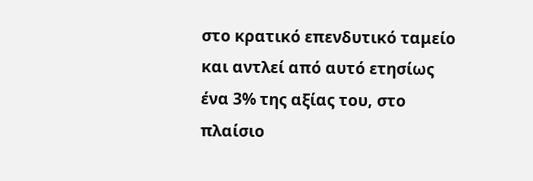στο κρατικό επενδυτικό ταμείο και αντλεί από αυτό ετησίως ένα 3% της αξίας του, στο πλαίσιο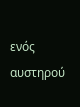ενός αυστηρού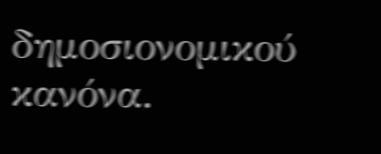δημοσιονομικού κανόνα.